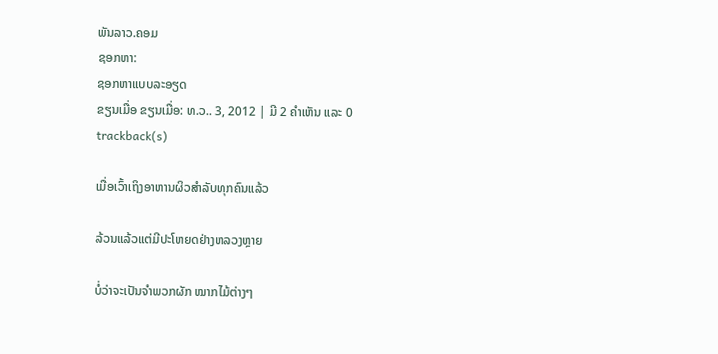ພັນລາວ.ຄອມ
ຊອກຫາ:
ຊອກຫາແບບລະອຽດ
ຂຽນເມື່ອ ຂຽນເມື່ອ: ທ.ວ.. 3, 2012 | ມີ 2 ຄຳເຫັນ ແລະ 0 trackback(s)

ເມື່ອເວົ້າເຖິງອາຫານຜິວສຳລັບທຸກຄົນແລ້ວ

ລ້ວນແລ້ວແຕ່ມີປະໂຫຍດຢ່າງຫລວງຫຼາຍ

ບໍ່ວ່າຈະເປັນຈຳພວກຜັກ ໝາກໄມ້ຕ່າງໆ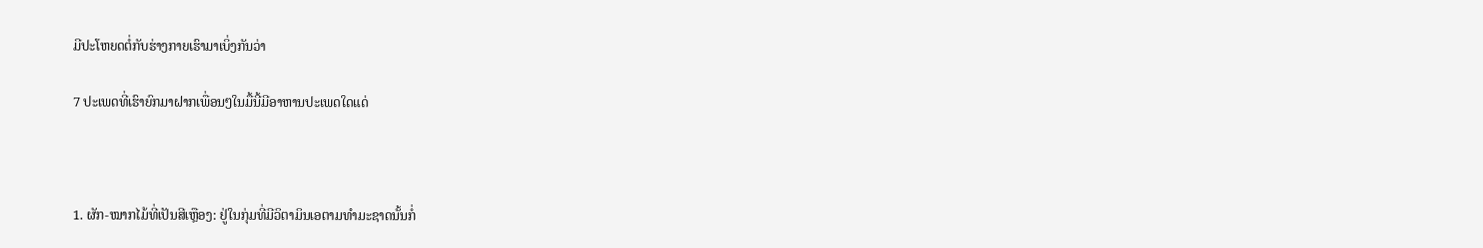ມີປະໂຫຍດຕໍ່ກັບຮ່າງກາຍເຮົາມາເບິ່ງກັນວ່າ

7 ປະເພດທີ່ເຮົາຍົກມາຝາກເພື່ອນໆໃນມື້ນີ້ມີອາຫານປະເພດໃດແດ່



1. ຜັກ-ໝາກໄມ້ທີ່ເປັນສີເຫຼືອງ: ຢູ່ໃນກຸ່ມທີ່ມີວິຕາມິນເອຕາມທຳມະຊາດນັ້ນກໍ່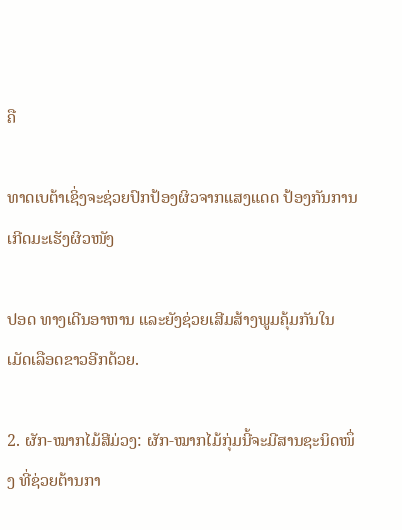ຄື

ທາດເບຕ້າເຊິ່ງຈະຊ່ວຍປົກປ້ອງຜິວຈາກແສງແດດ ປ້ອງກັນການເກີດມະເຮັງຜິວໜັງ

ປອດ ທາງເດີນອາຫານ ແລະຍັງຊ່ວຍເສີມສ້າງພູມຄຸ້ມກັນໃນເມັດເລືອດຂາວອີກດ້ວຍ.

2. ຜັກ-ໝາກໄມ້ສີມ່ວງ: ຜັກ-ໝາກໄມ້ກຸ່ມນີ້ຈະມີສານຊະນິດໜຶ່ງ ທີ່ຊ່ວຍຕ້ານກາ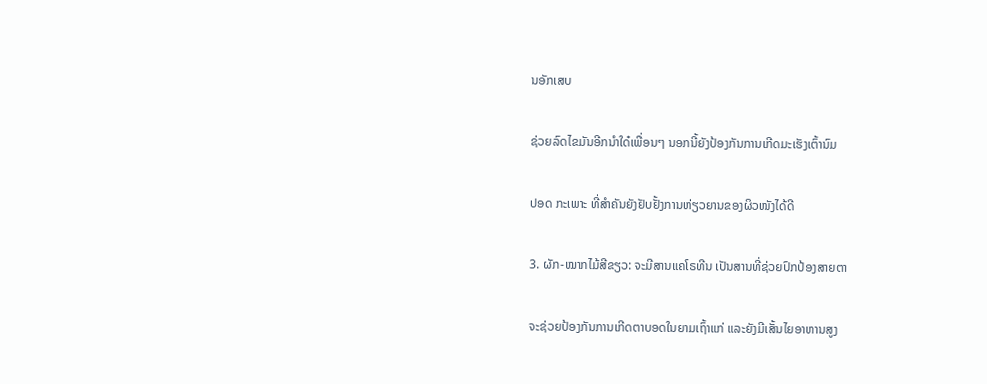ນອັກເສບ

ຊ່ວຍລົດໄຂມັນອີກນຳໃດ໋ເພື່ອນໆ ນອກນີ້ຍັງປ້ອງກັນການເກີດມະເຮັງເຕົ້ານົມ

ປອດ ກະເພາະ ທີ່ສຳຄັນຍັງຢັບຢັ້ງການຫ່ຽວຍານຂອງຜິວໜັງໄດ້ດີ

3. ຜັກ-ໝາກໄມ້ສີຂຽວ: ຈະມີສານແຄໂຣທີນ ເປັນສານທີ່ຊ່ວຍປົກປ້ອງສາຍຕາ

ຈະຊ່ວຍປ້ອງກັນການເກີດຕາບອດໃນຍາມເຖົ້າແກ່ ແລະຍັງມີເສັ້ນໄຍອາຫານສູງ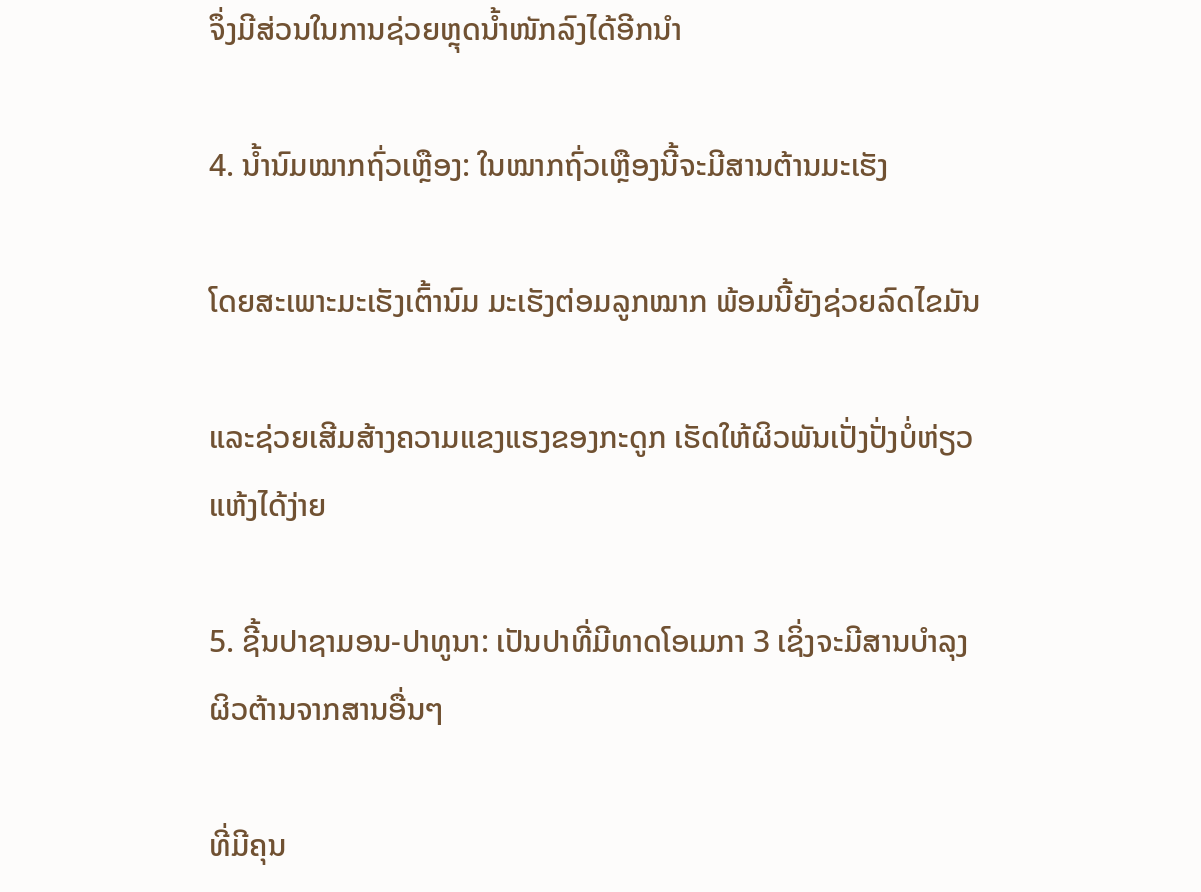ຈຶ່ງມີສ່ວນໃນການຊ່ວຍຫຼຸດນ້ຳໜັກລົງໄດ້ອີກນຳ

4. ນ້ຳນົມໝາກຖົ່ວເຫຼືອງ: ໃນໝາກຖົ່ວເຫຼືອງນີ້ຈະມີສານຕ້ານມະເຮັງ

ໂດຍສະເພາະມະເຮັງເຕົ້ານົມ ມະເຮັງຕ່ອມລູກໝາກ ພ້ອມນີ້ຍັງຊ່ວຍລົດໄຂມັນ

ແລະຊ່ວຍເສີມສ້າງຄວາມແຂງແຮງຂອງກະດູກ ເຮັດໃຫ້ຜິວພັນເປັ່ງປັ່ງບໍ່ຫ່ຽວແຫ້ງໄດ້ງ່າຍ

5. ຊີ້ນປາຊາມອນ-ປາທູນາ: ເປັນປາທີ່ມີທາດໂອເມກາ 3 ເຊິ່ງຈະມີສານບຳລຸງຜິວຕ້ານຈາກສານອື່ນໆ

ທີ່ມີຄຸນ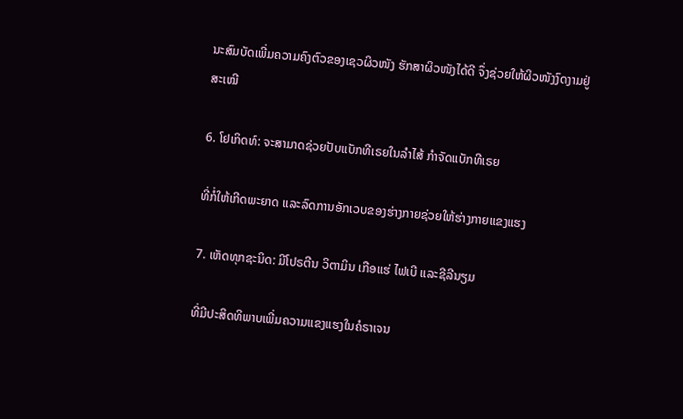ນະສົມບັດເພີ່ມຄວາມຄົງຕົວຂອງເຊວຜິວໜັງ ຮັກສາຜິວໜັງໄດ້ດີ ຈຶ່ງຊ່ວຍໃຫ້ຜິວໜັງງົດງາມຢູ່ສະເໝີ

6. ໂຢເກິດທ໌: ຈະສາມາດຊ່ວຍປັບແບັກທີເຣຍໃນລຳໄສ້ ກຳຈັດແບັກທີເຣຍ

ທີ່ກໍ່ໃຫ້ເກີດພະຍາດ ແລະລົດການອັກເວບຂອງຮ່າງກາຍຊ່ວຍໃຫ້ຮ່າງກາຍແຂງແຮງ

7. ເຫັດທຸກຊະນິດ: ມີໂປຣຕີນ ວິຕາມິນ ເກືອແຮ່ ໄຟເບີ ແລະຊີລີນຽມ

ທີ່ມີປະສິດທິພາບເພີ່ມຄວາມແຂງແຮງໃນຄໍຣາເຈນ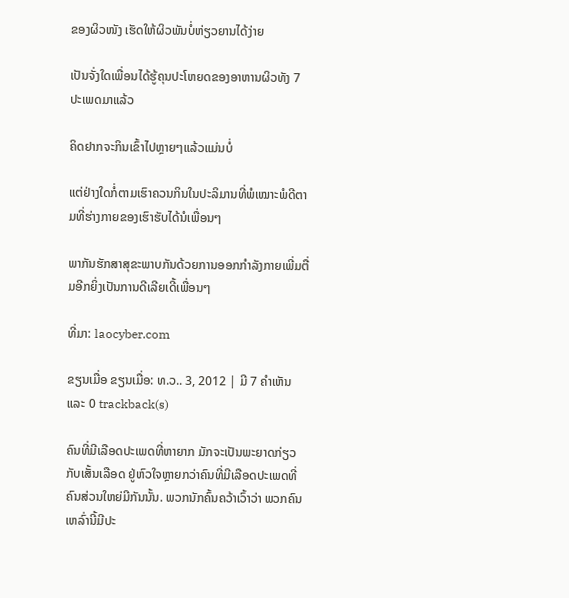ຂອງຜິວໜັງ ເຮັດໃຫ້ຜິວພັນບໍ່ຫ່ຽວຍານໄດ້ງ່າຍ

ເປັນຈັ່ງໃດເພື່ອນໄດ້ຮູ້ຄຸນປະໂຫຍດຂອງອາຫານຜິວທັງ 7 ປະເພດມາແລ້ວ

ຄິດຢາກຈະກິນເຂົ້າໄປຫຼາຍໆແລ້ວແມ່ນບໍ່

ແຕ່ຢ່າງໃດກໍ່ຕາມເຮົາຄວນກິນໃນປະລິມານທີ່ພໍເໝາະພໍດີຕາມທີ່ຮ່າງກາຍຂອງເຮົາຮັບໄດ້ນໍເພື່ອນໆ

ພາກັນຮັກສາສຸຂະພາບກັນດ້ວຍການອອກກຳລັງກາຍເພີ່ມຕື່ມອີກຍິ່ງເປັນການດີເລີຍເດີ້ເພື່ອນໆ

ທີ່ມາ: laocyber.com

ຂຽນເມື່ອ ຂຽນເມື່ອ: ທ.ວ.. 3, 2012 | ມີ 7 ຄຳເຫັນ ແລະ 0 trackback(s)

ຄົນທີ່ມີເລືອດປະເພດທີ່ຫາຍາກ ມັກຈະເປັນພະຍາດກ່ຽວກັບເສັ້ນເລືອດ ຢູ່ຫົວໃຈຫຼາຍກວ່າຄົນທີ່ມີເລືອດປະເພດທີ່ຄົນສ່ວນໃຫຍ່ມີກັນນັ້ນ. ພວກນັກຄົ້ນຄວ້າເວົ້າວ່າ ພວກຄົນ ເຫລົ່ານີ້ມີປະ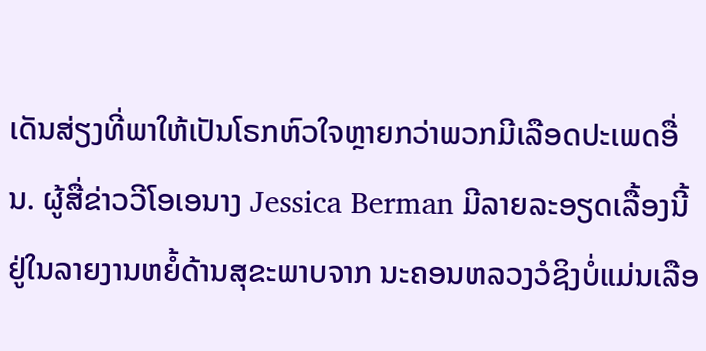ເດັນສ່ຽງທີ່ພາໃຫ້ເປັນໂຣກຫົວໃຈຫຼາຍກວ່າພວກມີເລືອດປະເພດອື່ນ. ຜູ້ສື່ຂ່າວວີໂອເອນາງ Jessica Berman ມີລາຍລະອຽດເລື້ອງນີ້ຢູ່ໃນລາຍງານຫຍໍ້ດ້ານສຸຂະພາບຈາກ ນະຄອນຫລວງວໍຊິງບໍ່ແມ່ນເລືອ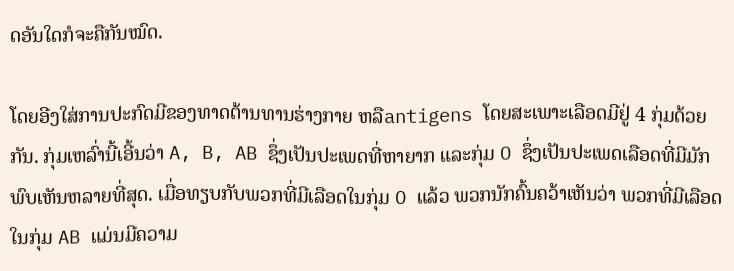ດອັນໃດກໍຈະຄືກັນໝົດ.

ໂດຍອີງໃສ່ການປະກົດມີຂອງທາດຕ້ານທານຮ່າງກາຍ ຫລືantigens ໂດຍສະເພາະເລືອດມີຢູ່ 4 ກຸ່ມດ້ວຍກັນ. ກຸ່ມເຫລົ່ານີ້ເອີ້ນວ່າ A, B, AB ຊຶ່ງເປັນປະເພດທີ່ຫາຍາກ ແລະກຸ່ມ O ຊຶ່ງເປັນປະເພດເລືອດທີ່ມີມັກພົບເຫັນຫລາຍທີ່ສຸດ. ເມື່ອທຽບກັບພວກທີ່ມີເລືອດໃນກຸ່ມ O ແລ້ວ ພວກນັກຄົ້ນຄວ້າເຫັນວ່າ ພວກທີ່ມີເລືອດ ໃນກຸ່ມ AB ແມ່ນມີຄວາມ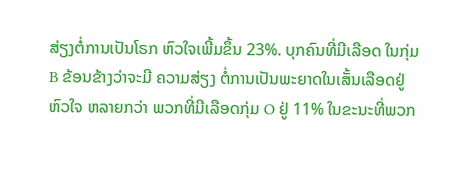ສ່ຽງຕໍ່ການເປັນໂຣກ ຫົວໃຈເພີ້ມຂຶ້ນ 23%. ບຸກຄົນທີ່ມີເລືອດ ໃນກຸ່ມ B ຂ້ອນຂ້າງວ່າຈະມີ ຄວາມສ່ຽງ ຕໍ່ການເປັນພະຍາດໃນເສັ້ນເລືອດຢູ່ຫົວໃຈ ຫລາຍກວ່າ ພວກທີ່ມີເລືອດກຸ່ມ O ຢູ່ 11% ໃນຂະນະທີ່ພວກ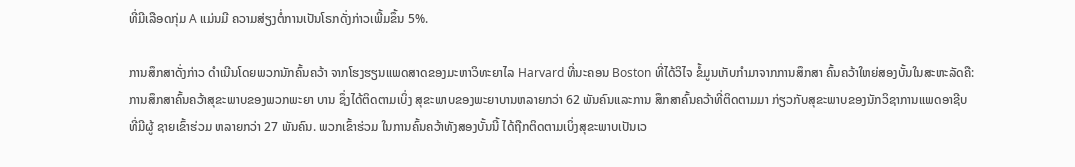ທີ່ມີເລືອດກຸ່ມ A ແມ່ນມີ ຄວາມສ່ຽງຕໍ່ການເປັນໂຣກດັ່ງກ່າວເພີ້ມຂຶ້ນ 5%.

ການສຶກສາດັ່ງກ່າວ ດໍາເນີນໂດຍພວກນັກຄົ້ນຄວ້າ ຈາກໂຮງຮຽນແພດສາດຂອງມະຫາວິທະຍາໄລ Harvard ທີ່ນະຄອນ Boston ທີ່ໄດ້ວິໄຈ ຂໍ້ມູນເກັບກໍາມາຈາກການສຶກສາ ຄົ້ນຄວ້າໃຫຍ່ສອງບັ້ນໃນສະຫະລັດຄື: ການສຶກສາຄົ້ນຄວ້າສຸຂະພາບຂອງພວກພະຍາ ບານ ຊຶ່ງໄດ້ຕິດຕາມເບິ່ງ ສຸຂະພາບຂອງພະຍາບານຫລາຍກວ່າ 62 ພັນຄົນແລະການ ສຶກສາຄົ້ນຄວ້າທີ່ຕິດຕາມມາ ກ່ຽວກັບສຸຂະພາບຂອງນັກວິຊາການແພດອາຊີບທີ່ມີຜູ້ ຊາຍເຂົ້າຮ່ວມ ຫລາຍກວ່າ 27 ພັນຄົນ. ພວກເຂົ້າຮ່ວມ ໃນການຄົ້ນຄວ້າທັງສອງບັ້ນນີ້ ໄດ້ຖືກຕິດຕາມເບິ່ງສຸຂະພາບເປັນເວ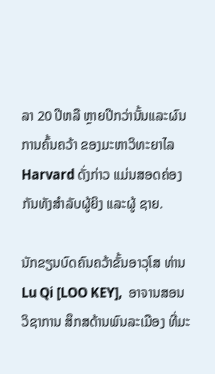ລາ 20 ປີຫລື ຫຼາຍປີກວ່ານັ້ນແລະຜົນການຄົ້ນຄວ້າ ຂອງມະຫາວິທະຍາໄລ Harvard ດັ່ງກ່າວ ແມ່ນສອດຄ່ອງກັນທັງສໍາລັບຜູ້ຍິງ ແລະຜູ້ ຊາຍ.

ນັກຂຽນບົດຄົນຄວ້າຂັ້ນອາວຸໂສ ທ່ານ Lu Qi [LOO KEY],  ອາຈານສອນວິຊາການ ສຶກສດ້ານພົນລະເມືອງ ທີ່ມະ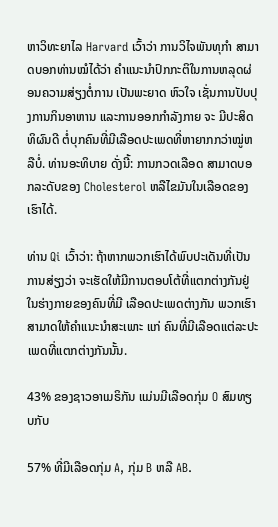ຫາວິທະຍາໄລ Harvard ເວົ້າວ່າ ການວິໄຈພັນທຸກໍາ ສາມາດບອກທ່ານໝໍໄດ້ວ່າ ຄໍາແນະນໍາປົກກະຕິໃນການຫລຸດຜ່ອນຄວາມສ່ຽງຕໍ່ການ ເປັນພະຍາດ ຫົວໃຈ ເຊັ່ນການປັບປຸງການກິນອາຫານ ແລະການອອກກໍາລັງກາຍ ຈະ ມີປະສິດທິຜົນດີ ຕໍ່ບຸກຄົນທີ່ມີເລືອດປະເພດທີ່ຫາຍາກກວ່າໝູ່ຫລືບໍ່. ທ່ານອະທິບາຍ ດັ່ງນີ້: ການກວດເລືອດ ສາມາດບອກລະດັບຂອງ Cholesterol ຫລືໄຂມັນໃນເລືອດຂອງເຮົາໄດ້.

ທ່ານ Qi ເວົ້າວ່າ: ຖ້າຫາກພວກເຮົາໄດ້ພົບປະເດັນທີ່ເປັນການສ່ຽງວ່າ ຈະເຮັດໃຫ້ມີການຕອບໂຕ້ທີ່ແຕກຕ່າງກັນຢູ່ໃນຮ່າງກາຍຂອງຄົນທີ່ມີ ເລືອດປະເພດຕ່າງກັນ ພວກເຮົາສາມາດໃຫ້ຄໍາແນະນໍາສະເພາະ ແກ່ ຄົນທີ່ມີເລືອດແຕ່ລະປະເພດທີ່ແຕກຕ່າງກັນນັ້ນ.

43% ຂອງຊາວອາເມຣິກັນ ແມ່ນມີເລືອດກຸ່ມ O ສົມທຽບກັບ

57% ທີ່ມີເລືອດກຸ່ມ A, ກຸ່ມ B ຫລື AB.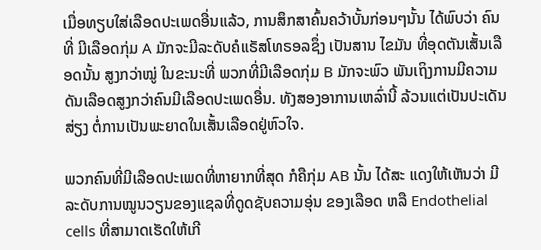ເມື່ອທຽບໃສ່ເລືອດປະເພດອື່ນແລ້ວ, ການສຶກສາຄົ້ນຄວ້າບັ້ນກ່ອນໆນັ້ນ ໄດ້ພົບວ່າ ຄົນທີ່ ມີເລືອດກຸ່ມ A ມັກຈະມີລະດັບຄໍແຣັສໂທຣອລຊຶ່ງ ເປັນສານ ໄຂມັນ ທີ່ອຸດຕັນເສັ້ນເລືອດນັ້ນ ສູງກວ່າໝູ່ ໃນຂະນະທີ່ ພວກທີ່ມີເລືອດກຸ່ມ B ມັກຈະພົວ ພັນເຖິງການມີຄວາມດັນເລືອດສູງກວ່າຄົນມີເລືອດປະເພດອື່ນ. ທັງສອງອາການເຫລົ່ານີ້ ລ້ວນແຕ່ເປັນປະເດັນ ສ່ຽງ ຕໍ່ການເປັນພະຍາດໃນເສັ້ນເລືອດຢູ່ຫົວໃຈ.

ພວກຄົນທີ່ມີເລືອດປະເພດທີ່ຫາຍາກທີ່ສຸດ ກໍຄືກຸ່ມ AB ນັ້ນ ໄດ້ສະ ແດງໃຫ້ເຫັນວ່າ ມີ ລະດັບການໝູນວຽນຂອງແຊລທີ່ດູດຊັບຄວາມອຸ່ນ ຂອງເລືອດ ຫລື Endothelial cells ທີ່ສາມາດເຮັດໃຫ້ເກີ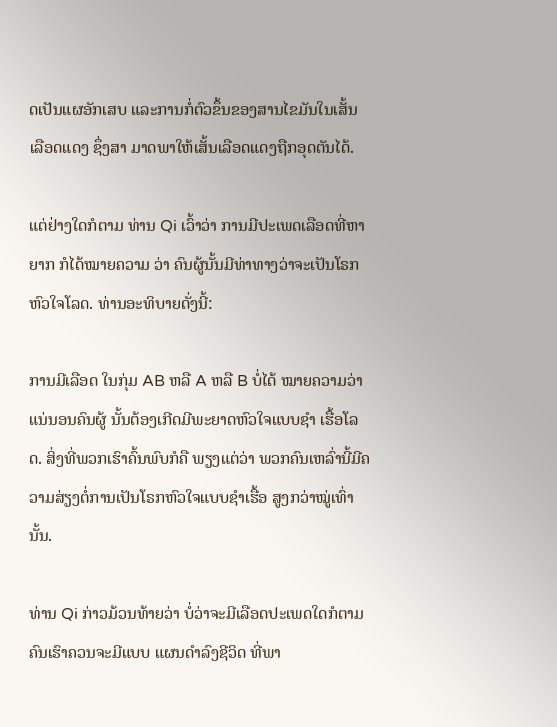ດເປັນແຜອັກເສບ ແລະການກໍ່ຕົວຂຶ້ນຂອງສານໄຂມັນໃນເສັ້ນ ເລືອດແດງ ຊຶ່ງສາ ມາດພາໃຫ້ເສັ້ນເລືອດແດງຖືກອຸດຕັນໄດ້.

ແຕ່ຢ່າງໃດກໍຕາມ ທ່ານ Qi ເວົ້າວ່າ ການມີປະເພດເລືອດທີ່ຫາຍາກ ກໍໄດ້ໝາຍຄວາມ ວ່າ ຄົນຜູ້ນັ້ນມີທ່າທາງວ່າຈະເປັນໂຣກຫົວໃຈໂລດ. ທ່ານອະທິບາຍດັ່ງນີ້:

ການມີເລືອດ ໃນກຸ່ມ AB ຫລື A ຫລື B ບໍ່ໄດ້ ໝາຍຄວາມວ່າ ແນ່ນອນຄົນຜູ້ ນັ້ນຕ້ອງເກີດມີພະຍາດຫົວໃຈແບບຊໍາ ເຮື້ອໂລດ. ສິ່ງທີ່ພວກເຮົາຄົ້ນພົບກໍຄື ພຽງແຕ່ວ່າ ພວກຄົນເຫລົ່ານີ້ມີຄວາມສ່ຽງຕໍ່ການເປັນໂຣກຫົວໃຈແບບຊໍາເຮື້ອ ສູງກວ່າໝູ່ເທົ່ານັ້ນ.

ທ່ານ Qi ກ່າວມ້ວນທ້າຍວ່າ ບໍ່ວ່າຈະມີເລືອດປະເພດໃດກໍຕາມ ຄົນເຮົາຄວນຈະມີແບບ ແຜນດໍາລົງຊີວິດ ທີ່ພາ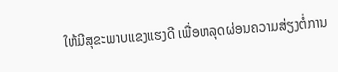ໃຫ້ມີສຸຂະພາບແຂງແຮງດີ ເພື່ອຫລຸດຜ່ອນຄວາມສ່ຽງຕໍ່ການ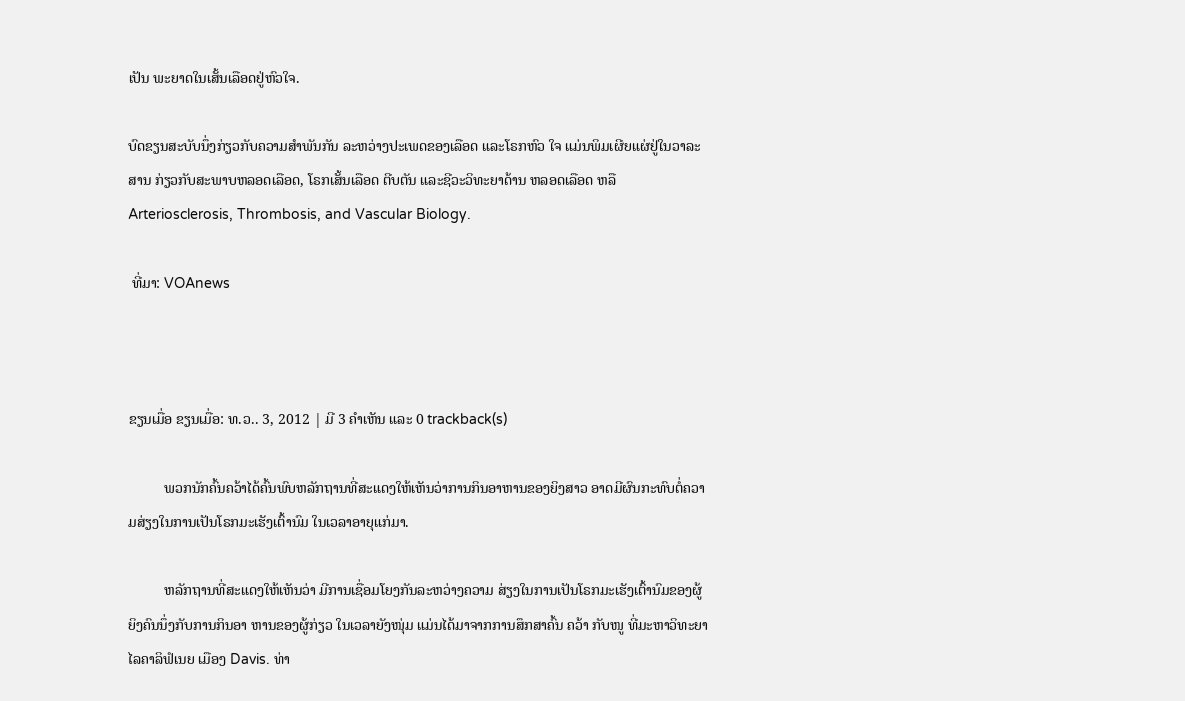ເປັນ ພະຍາດໃນເສັ້ນເລືອດຢູ່ຫົວໃຈ.

ບົດຂຽນສະບັບນຶ່ງກ່ຽວກັບຄວາມສຳພັນກັນ ລະຫວ່າງປະເພດຂອງເລືອດ ແລະໂຣກຫົວ ໃຈ ແມ່ນພິມເຜີຍແຜ່ຢູ່ໃນວາລະສານ ກ່ຽວກັບສະພາບຫລອດເລືອດ, ໂຣກເສັ້ນເລືອດ ຕີບຕັນ ແລະຊີວະວິທະຍາດ້ານ ຫລອດເລືອດ ຫລື Arteriosclerosis, Thrombosis, and Vascular Biology.

 ທີ່ມາ: VOAnews



ຂຽນເມື່ອ ຂຽນເມື່ອ: ທ.ວ.. 3, 2012 | ມີ 3 ຄຳເຫັນ ແລະ 0 trackback(s)

          ພວກນັກຄົ້ນຄວ້າໄດ້ຄົ້ນພົບຫລັກຖານທີ່ສະແດງໃຫ້ເຫັນວ່າການກິນອາຫານຂອງຍິງສາວ ອາດມີຜົນກະທົບຕໍ່ຄວາມສ່ຽງໃນການເປັນໂຣກມະເຮັງເຕົ້ານົມ ໃນເວລາອາຍຸແກ່ມາ.

          ຫລັກຖານທີ່ສະແດງໃຫ້ເຫັນວ່າ ມີການເຊື່ອມໂຍງກັນລະຫວ່າງຄວາມ ສ່ຽງໃນການເປັນໂຣກມະເຮັງເຕົ້ານົມຂອງຜູ້ຍິງຄົນນຶ່ງກັບການກິນອາ ຫານຂອງຜູ້ກ່ຽວ ໃນເວລາຍັງໜຸ່ມ ແມ່ນໄດ້ມາຈາກການສຶກສາຄົ້ນ ຄວ້າ ກັບໜູ ທີ່ມະຫາວິທະຍາໄລຄາລິຟໍເນຍ ເມືອງ Davis. ທ່າ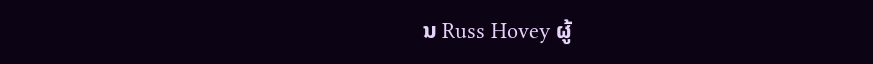ນ Russ Hovey ຜູ້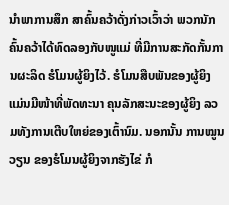ນໍາພາການສຶກ ສາຄົ້ນຄວ້າດັ່ງກ່າວເວົ້າວ່າ ພວກນັກຄົ້ນຄວ້າໄດ້ທົດລອງກັບໜູແມ່ ທີ່ມີການສະກັດກັ້ນການຜະລິດ ຮໍໂມນຜູ້ຍິງໄວ້. ຮໍໂມນສືບພັນຂອງຜູ້ຍິງ ແມ່ນມີໜ້າທີ່ພັດທະນາ ຄຸນລັກສະນະຂອງຜູ້ຍິງ ລວມທັງການເຕີບໃຫຍ່ຂອງເຕົ້ານົມ. ນອກນັ້ນ ການໝູນວຽນ ຂອງຮໍໂມນຜູ້ຍິງຈາກຮັງໄຂ່ ກໍ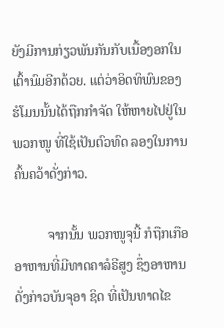ຍັງມີການກ່ຽວພັນກັນກັບເນື້ອງອກໃນເຕົ້ານົມອີກດ້ວຍ. ແຕ່ວ່າອິດທິພົນຂອງຮໍໂມນນັ້ນໄດ້ຖືກກໍາຈັດ ໃຫ້ຫາຍໄປຢູ່ໃນພວກໜູ ທີ່ໃຊ້ເປັນຕົວທົດ ລອງໃນການຄົ້ນຄວ້າດັ່ງກ່າວ.

          ຈາກນັ້ນ ພວກໜູຈຸນີ້ ກໍຖືກເກືອອາຫານທີ່ມີທາດຄາລໍຣີສູງ ຊຶ່ງອາຫານ ດັ່ງກ່າວບັນຈຸອາ ຊິດ ທີ່ເປັນທາດໄຂ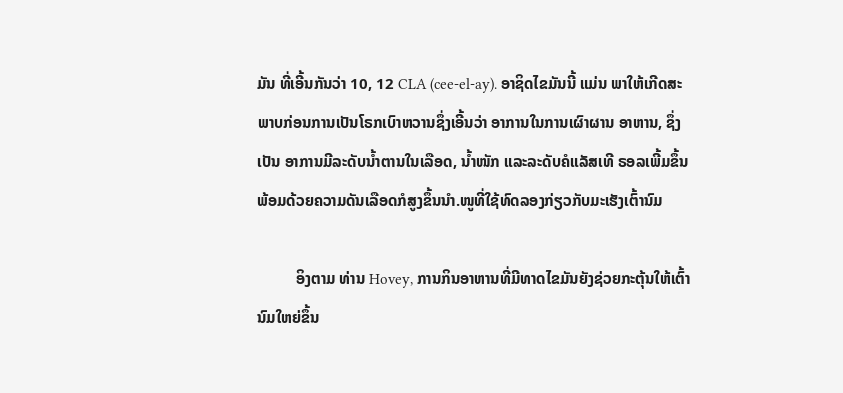ມັນ ທີ່ເອີ້ນກັນວ່າ 10, 12 CLA (cee-el-ay). ອາຊິດໄຂມັນນີ້ ແມ່ນ ພາໃຫ້ເກີດສະພາບກ່ອນການເປັນໂຣກເບົາຫວານຊຶ່ງເອີ້ນວ່າ ອາການໃນການເຜົາຜານ ອາຫານ, ຊຶ່ງເປັນ ອາການມີລະດັບນໍ້າຕານໃນເລືອດ, ນໍ້າໜັກ ແລະລະດັບຄໍແລັສເທີ ຣອລເພີ້ມຂຶ້ນ ພ້ອມດ້ວຍຄວາມດັນເລືອດກໍສູງຂຶ້ນນໍາ.ໜູທີ່ໃຊ້ທົດລອງກ່ຽວກັບມະເຮັງເຕົ້ານົມ

          ອິງຕາມ ທ່ານ Hovey, ການກິນອາຫານທີ່ມີທາດໄຂມັນຍັງຊ່ວຍກະຕຸ້ນໃຫ້ເຕົ້ານົມໃຫຍ່ຂຶ້ນ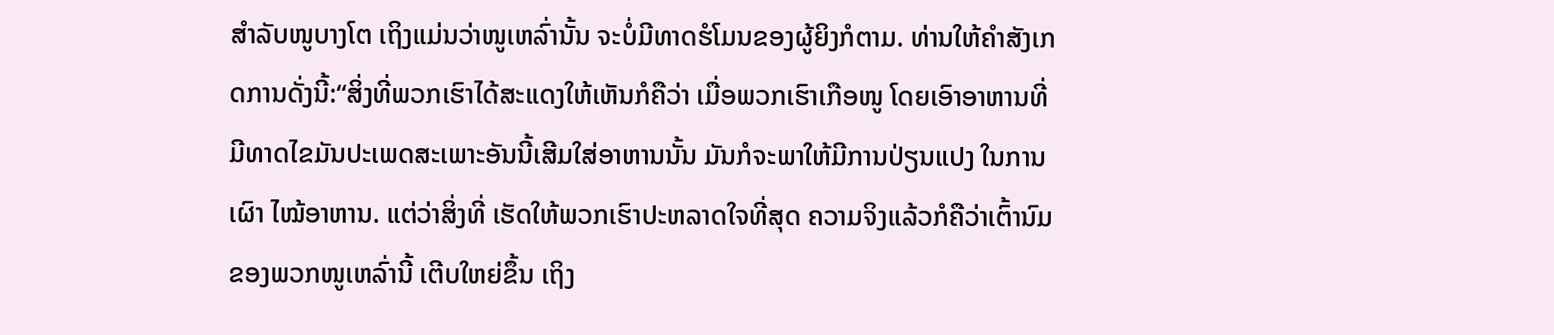ສໍາລັບໜູບາງໂຕ ເຖິງແມ່ນວ່າໜູເຫລົ່ານັ້ນ ຈະບໍ່ມີທາດຮໍໂມນຂອງຜູ້ຍິງກໍຕາມ. ທ່ານໃຫ້ຄໍາສັງເກດການດັ່ງນີ້:“ສິ່ງທີ່ພວກເຮົາໄດ້ສະແດງໃຫ້ເຫັນກໍຄືວ່າ ເມື່ອພວກເຮົາເກືອໜູ ໂດຍເອົາອາຫານທີ່ມີທາດໄຂມັນປະເພດສະເພາະອັນນີ້ເສີມໃສ່ອາຫານນັ້ນ ມັນກໍຈະພາໃຫ້ມີການປ່ຽນແປງ ໃນການເຜົາ ໄໝ້ອາຫານ. ແຕ່ວ່າສິ່ງທີ່ ເຮັດໃຫ້ພວກເຮົາປະຫລາດໃຈທີ່ສຸດ ຄວາມຈິງແລ້ວກໍຄືວ່າເຕົ້ານົມຂອງພວກໜູເຫລົ່ານີ້ ເຕີບໃຫຍ່ຂຶ້ນ ເຖິງ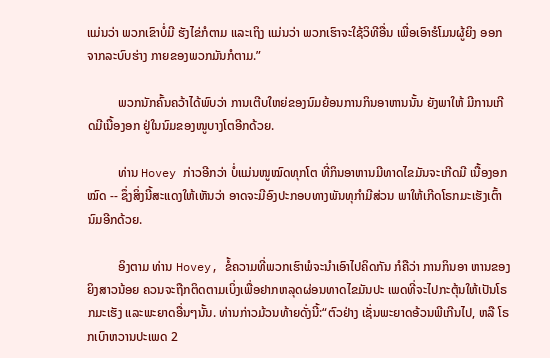ແມ່ນວ່າ ພວກເຂົາບໍ່ມີ ຮັງໄຂ່ກໍຕາມ ແລະເຖິງ ແມ່ນວ່າ ພວກເຮົາຈະໃຊ້ວິທີອື່ນ ເພື່ອເອົາຮໍໂມນຜູ້ຍິງ ອອກຈາກລະບົບຮ່າງ ກາຍຂອງພວກມັນກໍຕາມ.”

          ພວກນັກຄົ້ນຄວ້າໄດ້ພົບວ່າ ການເຕີບໃຫຍ່ຂອງນົມຍ້ອນການກິນອາຫານນັ້ນ ຍັງພາໃຫ້ ມີການເກີດມີເນື້ອງອກ ຢູ່ໃນນົມຂອງໜູບາງໂຕອີກດ້ວຍ.

          ທ່ານ Hovey ກ່າວອີກວ່າ ບໍ່ແມ່ນໜູໝົດທຸກໂຕ ທີ່ກິນອາຫານມີທາດໄຂມັນຈະເກີດມີ ເນື້ອງອກໝົດ -- ຊຶ່ງສິ່ງນີ້ສະແດງໃຫ້ເຫັນວ່າ ອາດຈະມີອົງປະກອບທາງພັນທຸກຳມີສ່ວນ ພາໃຫ້ເກີດໂຣກມະເຮັງເຕົ້ານົມອີກດ້ວຍ.

          ອິງຕາມ ທ່ານ Hovey, ຂໍ້ຄວາມທີ່ພວກເຮົາພໍຈະນໍາເອົາໄປຄິດກັນ ກໍຄືວ່າ ການກິນອາ ຫານຂອງຍິງສາວນ້ອຍ ຄວນຈະຖືກຕິດຕາມເບິ່ງເພື່ອຢາກຫລຸດຜ່ອນທາດໄຂມັນປະ ເພດທີ່ຈະໄປກະຕຸ້ນໃຫ້ເປັນໂຣກມະເຮັງ ແລະພະຍາດອື່ນໆນັ້ນ. ທ່ານກ່າວມ້ວນທ້າຍດັ່ງນີ້:“ຕົວຢ່າງ ເຊັ່ນພະຍາດອ້ວນພີເກີນໄປ, ຫລື ໂຣກເບົາຫວານປະເພດ 2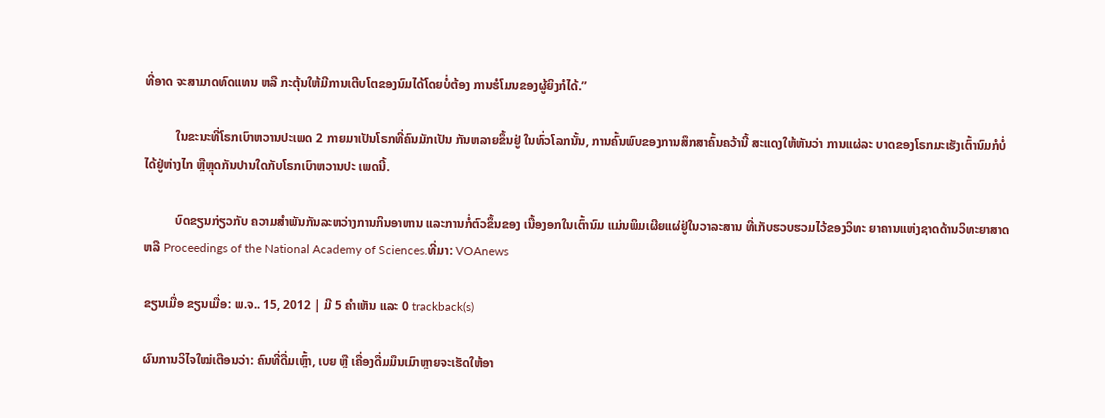ທີ່ອາດ ຈະສາມາດທົດແທນ ຫລື ກະຕຸ້ນໃຫ້ມີການເຕີບໂຕຂອງນົມໄດ້ໂດຍບໍ່ຕ້ອງ ການຮໍໂມນຂອງຜູ້ຍິງກໍໄດ້.”

          ໃນຂະນະທີ່ໂຣກເບົາຫວານປະເພດ 2 ກາຍມາເປັນໂຣກທີ່ຄົນມັກເປັນ ກັນຫລາຍຂຶ້ນຢູ່ ໃນທົ່ວໂລກນັ້ນ, ການຄົ້ນພົບຂອງການສຶກສາຄົ້ນຄວ້ານີ້ ສະແດງໃຫ້ຫັນວ່າ ການແຜ່ລະ ບາດຂອງໂຣກມະເຮັງເຕົ້ານົມກໍບໍ່ໄດ້ຢູ່ຫ່າງໄກ ຫຼືຫຼຸດກັນປານໃດກັບໂຣກເບົາຫວານປະ ເພດນີ້.

          ບົດຂຽນກ່ຽວກັບ ຄວາມສຳພັນກັນລະຫວ່າງການກິນອາຫານ ແລະການກໍ່ຕົວຂຶ້ນຂອງ ເນື້ອງອກໃນເຕົ້ານົມ ແມ່ນພິມເຜີຍແຜ່ຢູ່ໃນວາລະສານ ທີ່ເກັບຮວບຮວມໄວ້ຂອງວິທະ ຍາຄານແຫ່ງຊາດດ້ານວິທະຍາສາດ ຫລື Proceedings of the National Academy of Sciences.ທີ່ມາ: VOAnews

ຂຽນເມື່ອ ຂຽນເມື່ອ: ພ.ຈ.. 15, 2012 | ມີ 5 ຄຳເຫັນ ແລະ 0 trackback(s)

ຜົນການວິໄຈໃໝ່ເຕືອນວ່າ: ຄົນທີ່ດື່ມເຫຼົ້າ, ເບຍ ຫຼື ເຄື່ອງດື່ມມຶນເມົາຫຼາຍຈະເຮັດໃຫ້ອາ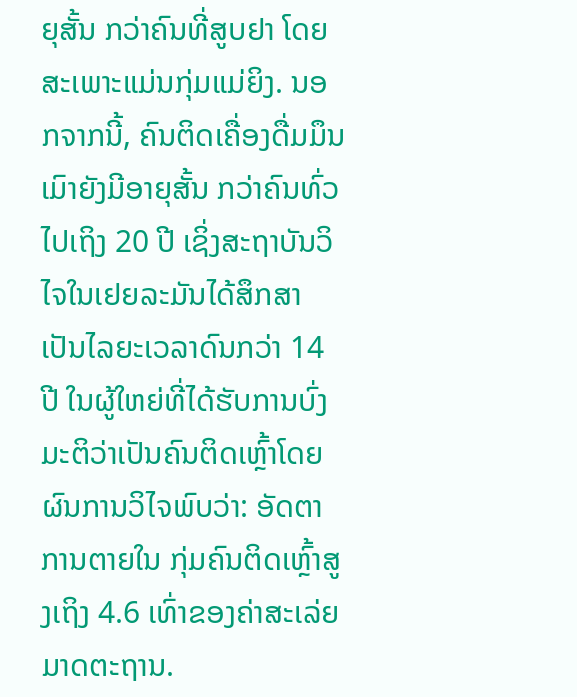ຍຸສັ້ນ ກວ່າຄົນທີ່ສູບຢາ ໂດຍສະເພາະແມ່ນກຸ່ມແມ່ຍິງ. ນອກຈາກນີ້, ຄົນຕິດເຄື່ອງດື່ມມຶນເມົາຍັງມີອາຍຸສັ້ນ ກວ່າຄົນທົ່ວໄປເຖິງ 20 ປີ ເຊິ່ງສະຖາບັນວິໄຈໃນເຢຍລະມັນໄດ້ສຶກສາເປັນໄລຍະເວລາດົນກວ່າ 14 ປີ ໃນຜູ້ໃຫຍ່ທີ່ໄດ້ຮັບການບົ່ງມະຕິວ່າເປັນຄົນຕິດເຫຼົ້າໂດຍຜົນການວິໄຈພົບວ່າ: ອັດຕາການຕາຍໃນ ກຸ່ມຄົນຕິດເຫຼົ້າສູງເຖິງ 4.6 ເທົ່າຂອງຄ່າສະເລ່ຍມາດຕະຖານ.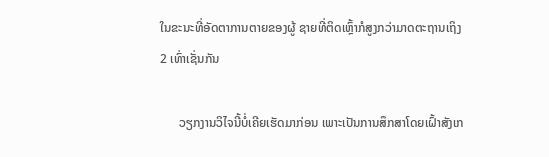ໃນຂະນະທີ່ອັດຕາການຕາຍຂອງຜູ້ ຊາຍທີ່ຕິດເຫຼົ້າກໍສູງກວ່າມາດຕະຖານເຖິງ 2 ເທົ່າເຊັ່ນກັນ

      ວຽກງານວິໄຈນີ້ບໍ່ເຄີຍເຮັດມາກ່ອນ ເພາະເປັນການສຶກສາໂດຍເຝົ້າສັງເກ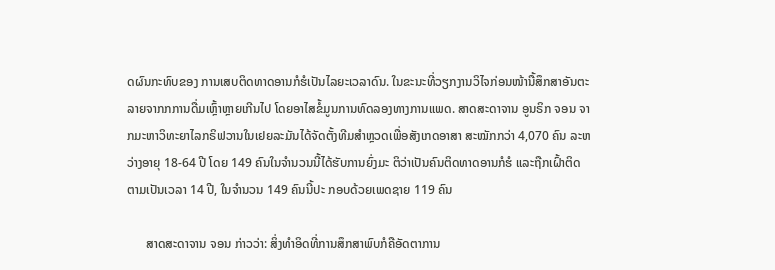ດຜົນກະທົບຂອງ ການເສບຕິດທາດອານກໍຮໍເປັນໄລຍະເວລາດົນ. ໃນຂະນະທີ່ວຽກງານວິໄຈກ່ອນໜ້ານື້ສຶກສາອັນຕະ ລາຍຈາກກການດື່ມເຫຼົ້າຫຼາຍເກີນໄປ ໂດຍອາໄສຂໍ້ມູນການທົດລອງທາງການແພດ. ສາດສະດາຈານ ອູນຣິກ ຈອນ ຈາກມະຫາວິທະຍາໄລກຣິຟວານໃນເຢຍລະມັນໄດ້ຈັດຕັ້ງທີມສຳຫຼວດເພື່ອສັງເກດອາສາ ສະໝັກກວ່າ 4,070 ຄົນ ລະຫວ່າງອາຍຸ 18-64 ປີ ໂດຍ 149 ຄົນໃນຈຳນວນນີ້ໄດ້ຮັບການຍົ່ງມະ ຕິວ່າເປັນຄົນຕິດທາດອານກໍຮໍ ແລະຖືກເຝົ້າຕິດຕາມເປັນເວລາ 14 ປີ, ໃນຈຳນວນ 149 ຄົນນີ້ປະ ກອບດ້ວຍເພດຊາຍ 119 ຄົນ

      ສາດສະດາຈານ ຈອນ ກ່າວວ່າ: ສິ່ງທຳອິດທີ່ການສຶກສາພົບກໍຄືອັດຕາການ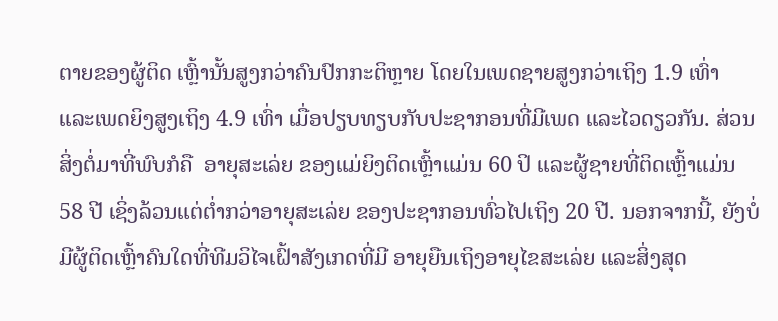ຕາຍຂອງຜູ້ຕິດ ເຫຼົ້ານັ້ນສູງກວ່າຄົນປົກກະຕິຫຼາຍ ໂດຍໃນເພດຊາຍສູງກວ່າເຖິງ 1.9 ເທົ່າ ແລະເພດຍິງສູງເຖິງ 4.9 ເທົ່າ ເມື່ອປຽບທຽບກັບປະຊາກອນທີ່ມີເພດ ແລະໄວດຽວກັນ. ສ່ວນສິ່ງຕໍ່ມາທີ່ພົບກໍຄື  ອາຍຸສະເລ່ຍ ຂອງແມ່ຍິງຕິດເຫຼົ້າແມ່ນ 60 ປິ ແລະຜູ້ຊາຍທີ່ຕິດເຫຼົ້າແມ່ນ 58 ປີ ເຊິ່ງລ້ວນແຕ່ຕ່ຳກວ່າອາຍຸສະເລ່ຍ ຂອງປະຊາກອນທົ່ວໄປເຖິງ 20 ປີ. ນອກຈາກນີ້, ຍັງບໍ່ມີຜູ້ຕິດເຫຼົ້າຄົນໃດທີ່ທີມວິໄຈເຝົ້າສັງເກດທີ່ມີ ອາຍຸຍືນເຖິງອາຍຸໄຂສະເລ່ຍ ແລະສິ່ງສຸດ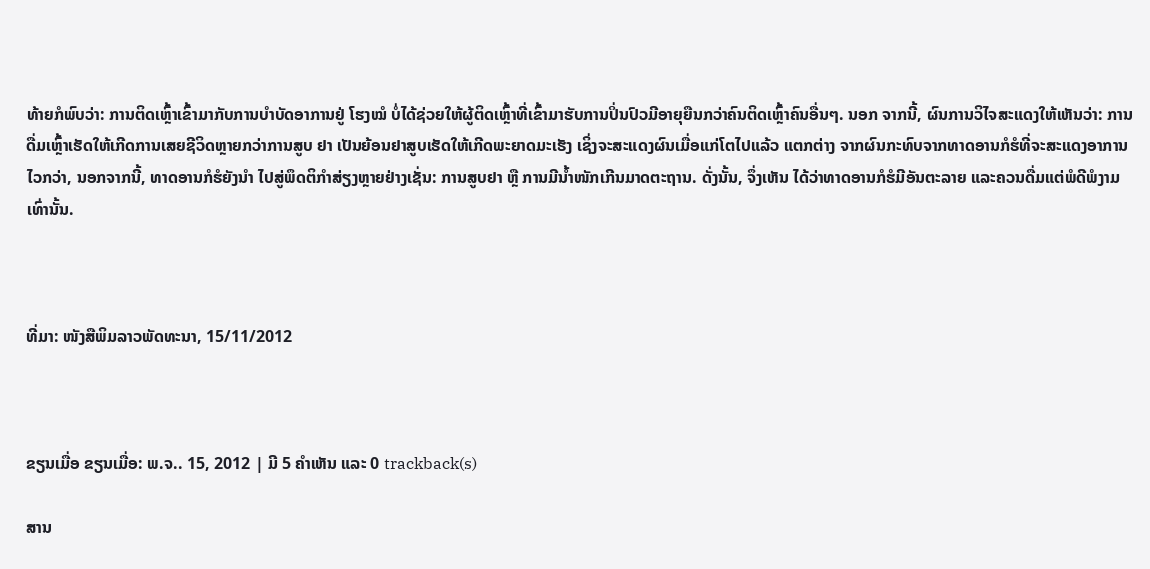ທ້າຍກໍພົບວ່າ: ການຕິດເຫຼົ້າເຂົ້າມາກັບການບຳບັດອາການຢູ່ ໂຮງໝໍ ບໍ່ໄດ້ຊ່ວຍໃຫ້ຜູ້ຕິດເຫຼົ້າທີ່ເຂົ້າມາຮັບການປິ່ນປົວມີອາຍຸຍືນກວ່າຄົນຕິດເຫຼົ້າຄົນອື່ນໆ. ນອກ ຈາກນີ້, ຜົນການວິໄຈສະແດງໃຫ້ເຫັນວ່າ: ການດື່ມເຫຼົ້າເຮັດໃຫ້ເກີດການເສຍຊີວິດຫຼາຍກວ່າການສູບ ຢາ ເປັນຍ້ອນຢາສູບເຮັດໃຫ້ເກີດພະຍາດມະເຮັງ ເຊິ່ງຈະສະແດງຜົນເມື່ອແກ່ໂຕໄປແລ້ວ ແຕກຕ່າງ ຈາກຜົນກະທົບຈາກທາດອານກໍຮໍທີ່ຈະສະແດງອາການໄວກວ່າ, ນອກຈາກນີ້, ທາດອານກໍຮໍຍັງນຳ ໄປສູ່ພຶດຕິກຳສ່ຽງຫຼາຍຢ່າງເຊັ່ນ: ການສູບຢາ ຫຼື ການມີນ້ຳໜັກເກີນມາດຕະຖານ. ດັ່ງນັ້ນ, ຈຶ່ງເຫັນ ໄດ້ວ່າທາດອານກໍຮໍມີອັນຕະລາຍ ແລະຄວນດື່ມແຕ່ພໍດີພໍງາມເທົ່ານັ້ນ.



ທີ່ມາ: ໜັງສືພິມລາວພັດທະນາ, 15/11/2012



ຂຽນເມື່ອ ຂຽນເມື່ອ: ພ.ຈ.. 15, 2012 | ມີ 5 ຄຳເຫັນ ແລະ 0 trackback(s)

ສານ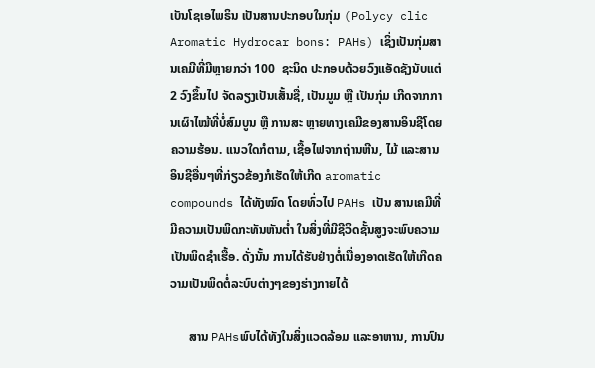ເບັນໂຊເອໄພຣິນ ເປັນສານປະກອບໃນກຸ່ມ (Polycy clic Aromatic Hydrocar bons: PAHs) ເຊິ່ງເປັນກຸ່ມສານເຄມີທີ່ມີຫຼາຍກວ່າ 100  ຊະນິດ ປະກອບດ້ວຍວົງແອັດຊັງນັບແຕ່ 2 ວົງຂຶ້ນໄປ ຈັດລຽງເປັນເສັ້ນຊື່, ເປັນມູມ ຫຼື ເປັນກຸ່ມ ເກີດຈາກການເຜົາໄໝ້ທີ່ບໍ່ສົມບູນ ຫຼື ການສະ ຫຼາຍທາງເຄມີຂອງສານອິນຊີໂດຍຄວາມຮ້ອນ. ແນວໃດກໍຕາມ, ເຊື້ອໄຟຈາກຖ່ານຫີນ, ໄມ້ ແລະສານ ອິນຊີອື່ນໆທີ່ກ່ຽວຂ້ອງກໍເຮັດໃຫ້ເກີດ aromatic compounds ໄດ້ທັງໝົດ ໂດຍທົ່ວໄປ PAHs ເປັນ ສານເຄມີທີ່ມີຄວາມເປັນພິດກະທັນຫັນຕ່ຳ ໃນສິ່ງທີ່ມີຊີວິດຊັ້ນສູງຈະພົບຄວາມເປັນພິດຊຳເຮື້ອ. ດັ່ງນັ້ນ ການໄດ້ຮັບຢ່າງຕໍ່ເນື່ອງອາດເຮັດໃຫ້ເກີດຄວາມເປັນພິດຕໍ່ລະບົບຕ່າງໆຂອງຮ່າງກາຍໄດ້

      ສານ PAHsພົບໄດ້ທັງໃນສິ່ງແວດລ້ອມ ແລະອາຫານ, ການປົນ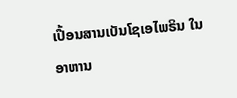ເປື້ອນສານເບັນໂຊເອໄພຣິນ ໃນອາຫານ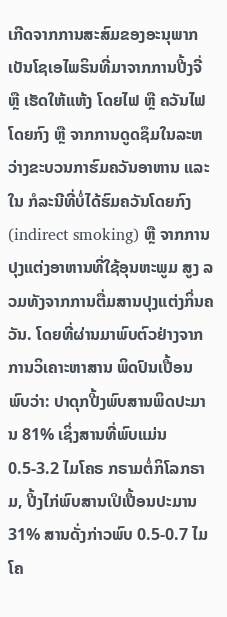ເກີດຈາກການສະສົມຂອງອະນຸພາກເບັນໂຊເອໄພຣິນທີ່ມາຈາກການປີ້ງຈີ່ ຫຼື ເຮັດໃຫ້ແຫ້ງ ໂດຍໄຟ ຫຼື ຄວັນໄຟໂດຍກົງ ຫຼື ຈາກການດູດຊຶມໃນລະຫວ່າງຂະບວນກາຮົມຄວັນອາຫານ ແລະໃນ ກໍລະນີທີ່ບໍ່ໄດ້ຮົມຄວັນໂດຍກົງ (indirect smoking) ຫຼື ຈາກການປຸງແຕ່ງອາຫານທີ່ໃຊ້ອຸນຫະພູມ ສູງ ລວມທັງຈາກການຕື່ມສານປຸງແຕ່ງກິ່ນຄວັນ. ໂດຍທີ່ຜ່ານມາພົບຕົວຢ່າງຈາກການວິເຄາະຫາສານ ພິດປົນເປື້ອນ ພົບວ່າ: ປາດຸກປີ້ງພົບສານພິດປະມານ 81% ເຊິ່ງສານທີ່ພົບແມ່ນ 0.5-3.2 ໄມໂຄຣ ກຣາມຕໍ່ກິໂລກຣາມ, ປີ້ງໄກ່ພົບສານເປິເປື້ອນປະມານ 31% ສານດັ່ງກ່າວພົບ 0.5-0.7 ໄມໂຄ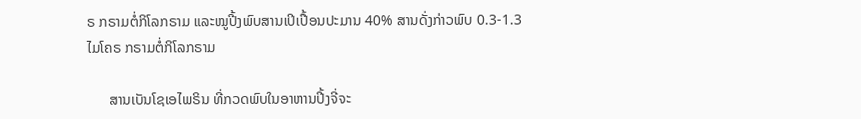ຣ ກຣາມຕໍ່ກິໂລກຣາມ ແລະໝູປີ້ງພົບສານເປິເປື້ອນປະມານ 40% ສານດັ່ງກ່າວພົບ 0.3-1.3 ໄມໂຄຣ ກຣາມຕໍ່ກິໂລກຣາມ

      ສານເບັນໂຊເອໄພຣິນ ທີ່ກວດພົບໃນອາຫານປີ້ງຈີ່ຈະ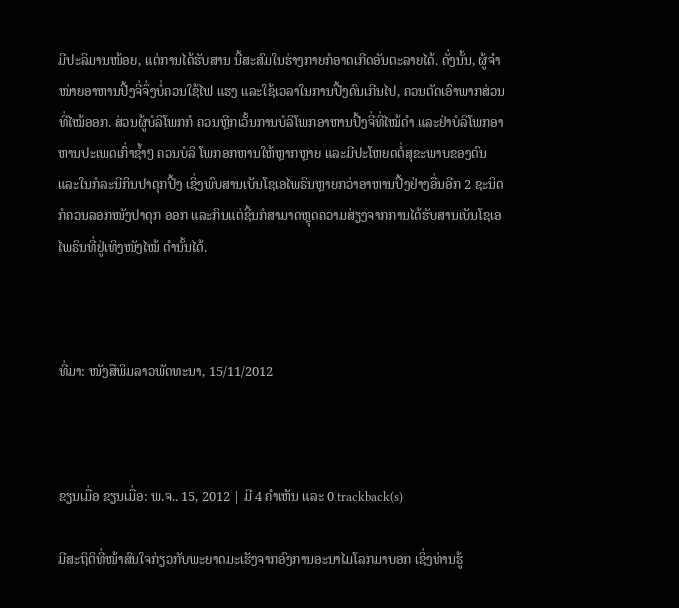ມີປະລິມານໜ້ອຍ, ແຕ່ການໄດ້ຮັບສານ ນີ້ສະສົມໃນຮ່າງກາຍກໍອາດເກີດອັນຕະລາຍໄດ້. ດັ່ງນັ້ນ, ຜູ້ຈຳໜ່າຍອາຫານປີ້ງຈີ່ຈຶ່ງບໍ່ຄວນໃຊ້ໄຟ ແຮງ ແລະໃຊ້ເວລາໃນການປີ້ງດົນເກີນໄປ, ຄວນຕັດເອົາພາກສ່ວນທີ່ໄໝ້ອອກ. ສ່ວນຜູ້ບໍລິໂພກກໍ ຄວນຫຼີກເວັ້ນການບໍລິໂພກອາຫານປີ້ງຈີ່ທີ່ໄໝ້ດຳ ແລະຢ່າບໍລິໂພກອາຫານປະເພດເກົ່າຊ້ຳໆ ຄວນບໍລິ ໂພກອກຫານໃຫ້ຫຼາກຫຼາຍ ແລະມີປະໂຫຍດຕໍ່ສຸຂະພາບຂອງຕົນ ແລະໃນກໍລະນີກິນປາດຸກປີ້ງ ເຊິ່ງພົບສານເບັນໂຊເອໄພຣິນຫຼາຍກວ່າອາຫານປີ້ງຢ່າງອື່ນອີກ 2 ຊະນິດ ກໍຄວນລອກໜັງປາດຸກ ອອກ ແລະກິນແຕ່ຊີ້ນກໍສາມາດຫຼຸດຄວາມສ່ຽງຈາກການໄດ້ຮັບສານເບັນໂຊເອໄພຣິນທີ່ຢູ່ເທິງໜັງໄໝ້ ດຳນັ້ນໄດ້.



ທີ່ມາ: ໜັງສືພິມລາວພັດທະນາ, 15/11/2012



ຂຽນເມື່ອ ຂຽນເມື່ອ: ພ.ຈ.. 15, 2012 | ມີ 4 ຄຳເຫັນ ແລະ 0 trackback(s)

ມີສະຖິຕິທີ່ໜ້າສົນໃຈກ່ຽວກັບພະຍາດມະເຮັງຈາກອົງການອະນາໄມໂລກມາບອກ ເຊິ່ງທ່ານຮູ້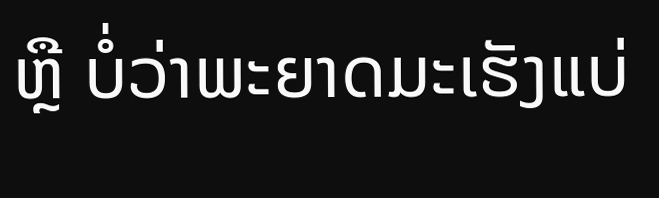ຫຼື ບໍ່ວ່າພະຍາດມະເຮັງແບ່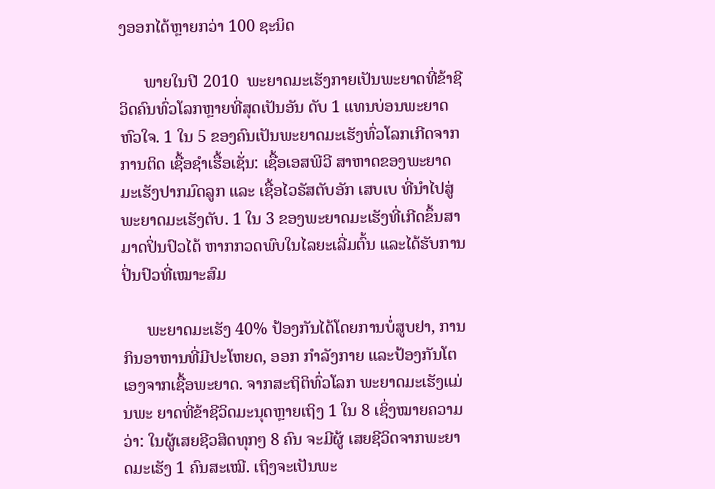ງອອກໄດ້ຫຼາຍກວ່າ 100 ຊະນິດ

      ພາຍໃນປີ 2010  ພະຍາດມະເຮັງກາຍເປັນພະຍາດທີ່ຂ້າຊີວິດຄົນທົ່ວໂລກຫຼາຍທີ່ສຸດເປັນອັນ ດັບ 1 ແທນບ່ອນພະຍາດຫົວໃຈ. 1 ໃນ 5 ຂອງຄົນເປັນພະຍາດມະເຮັງທົ່ວໂລກເກີດຈາກການຕິດ ເຊື້ອຊຳເຮື້ອເຊັ່ນ: ເຊື້ອເອສພີວີ ສາຫາດຂອງພະຍາດມະເຮັງປາກມົດລູກ ແລະ ເຊື້ອໄວຣັສຕັບອັກ ເສບເບ ທີ່ນຳໄປສູ່ພະຍາດມະເຮັງຕັບ. 1 ໃນ 3 ຂອງພະຍາດມະເຮັງທີ່ເກີດຂຶ້ນສາມາດປິ່ນປົວໄດ້ ຫາກກວດພົບໃນໄລຍະເລີ່ມຕົ້ນ ແລະໄດ້ຮັບການປິ່ນປົວທີ່ເໝາະສົມ

      ພະຍາດມະເຮັງ 40% ປ້ອງກັນໄດ້ໂດຍການບໍ່ສູບຢາ, ການກິນອາຫານທີ່ມີປະໂຫຍດ, ອອກ ກຳລັງກາຍ ແລະປ້ອງກັນໂຕເອງຈາກເຊື້ອພະຍາດ. ຈາກສະຖິຕິທົ່ວໂລກ ພະຍາດມະເຮັງແມ່ນພະ ຍາດທີ່ຂ້າຊີວິດມະນຸດຫຼາຍເຖິງ 1 ໃນ 8 ເຊິ່ງໝາຍຄວາມວ່າ: ໃນຜູ້ເສຍຊີວສິດທຸກໆ 8 ຄົນ ຈະມີຜູ້ ເສຍຊີວິດຈາກພະຍາດມະເຮັງ 1 ຄົນສະເໝີ. ເຖິງຈະເປັນພະ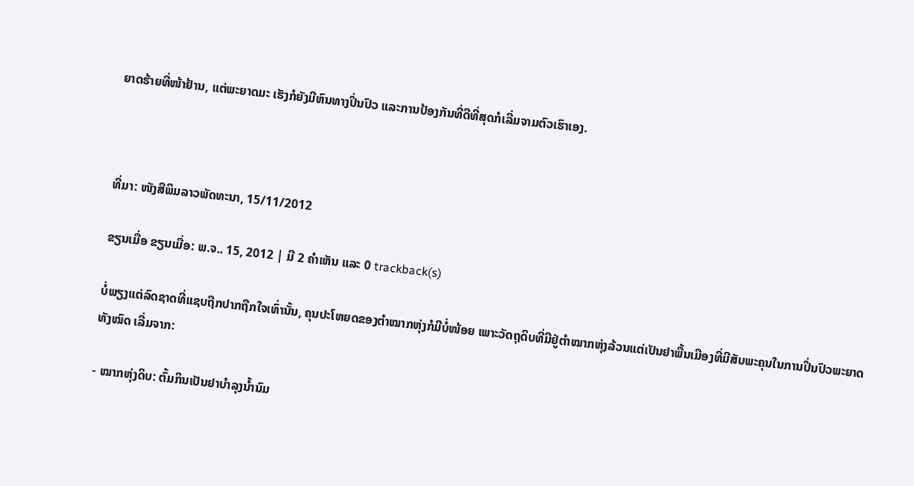ຍາດຮ້າຍທີ່ໜ້າຢ້ານ, ແຕ່ພະຍາດມະ ເຮັງກໍຍັງມີຫົນທາງປິ່ນປົວ ແລະການປ້ອງກັນທີ່ດີທີ່ສຸດກໍເລີ່ມຈາມຕົວເຮົາເອງ.



ທີ່ມາ: ໜັງສືພິມລາວພັດທະນາ, 15/11/2012

ຂຽນເມື່ອ ຂຽນເມື່ອ: ພ.ຈ.. 15, 2012 | ມີ 2 ຄຳເຫັນ ແລະ 0 trackback(s)

ບໍ່ພຽງແຕ່ລົດຊາດທີ່ແຊບຖືກປາກຖືກໃຈເທົ່ານັ້ນ, ຄຸນປະໂຫຍດຂອງຕຳໝາກຫຸ່ງກໍມີບໍ່ໜ້ອຍ ເພາະວັດຖຸດິບທີ່ມີຢູ່ຕຳໝາກຫຸ່ງລ້ວນແຕ່ເປັນຢາພື້ນເມືອງທີ່ມີສັບພະຄຸນໃນການປິ່ນປົວພະຍາດທັງໝົດ ເລີ່ມຈາກ:

- ໝາກຫຸ່ງດິບ: ຕົ້ມກິນເປັນຢາບຳລຸງນ້ຳນົມ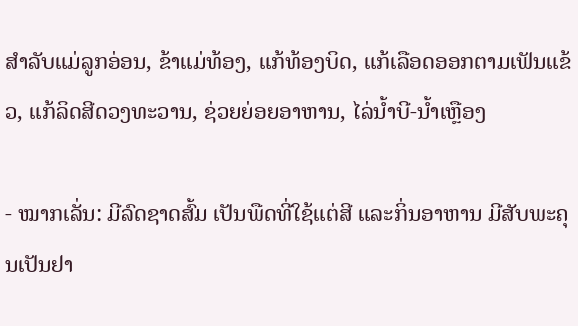ສຳລັບແມ່ລູກອ່ອນ, ຂ້າແມ່ທ້ອງ, ແກ້ທ້ອງບິດ, ແກ້ເລືອດອອກຕາມເຟັນແຂ້ວ, ແກ້ລິດສີດວງທະວານ, ຊ່ວຍຍ່ອຍອາຫານ, ໄລ່ນ້ຳບີ-ນ້ຳເຫຼືອງ

- ໝາກເລັ່ນ: ມີລົດຊາດສົ້ມ ເປັນພືດທີ່ໃຊ້ແຕ່ສີ ແລະກິ່ນອາຫານ ມີສັບພະຄຸນເປັນຢາ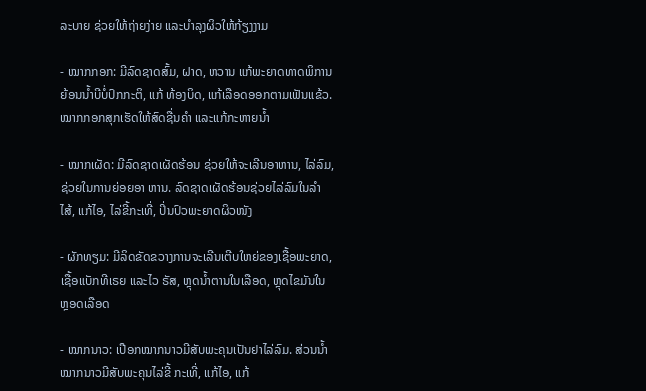ລະບາຍ ຊ່ວຍໃຫ້ຖ່າຍງ່າຍ ແລະບຳລຸງຜິວໃຫ້ກ້ຽງງາມ

- ໝາກກອກ: ມີລົດຊາດສົ້ມ, ຝາດ, ຫວານ ແກ້ພະຍາດທາດພິການຍ້ອນນ້ຳບີບໍ່ປົກກະຕິ, ແກ້ ທ້ອງບິດ, ແກ້ເລືອດອອກຕາມເຟັນແຂ້ວ. ໝາກກອກສຸກເຮັດໃຫ້ສົດຊື່ນຄຳ ແລະແກ້ກະຫາຍນ້ຳ

- ໝາກເຜັດ: ມີລົດຊາດເຜັດຮ້ອນ ຊ່ວຍໃຫ້ຈະເລີນອາຫານ, ໄລ່ລົມ, ຊ່ວຍໃນການຍ່ອຍອາ ຫານ. ລົດຊາດເຜັດຮ້ອນຊ່ວຍໄລ່ລົມໃນລຳໄສ້, ແກ້ໄອ, ໄລ່ຂີ້ກະເທີ່, ປິ່ນປົວພະຍາດຜິວໜັງ

- ຜັກທຽມ: ມີລິດຂັດຂວາງການຈະເລີນເຕີບໃຫຍ່ຂອງເຊື້ອພະຍາດ, ເຊື້ອແບັກທີເຣຍ ແລະໄວ ຣັສ, ຫຼຸດນ້ຳຕານໃນເລືອດ, ຫຼຸດໄຂມັນໃນຫຼອດເລືອດ

- ໝາກນາວ: ເປືອກໝາກນາວມີສັບພະຄຸນເປັນຢາໄລ່ລົມ. ສ່ວນນ້ຳໝາກນາວມີສັບພະຄຸນໄລ່ຂີ້ ກະເທີ່, ແກ້ໄອ, ແກ້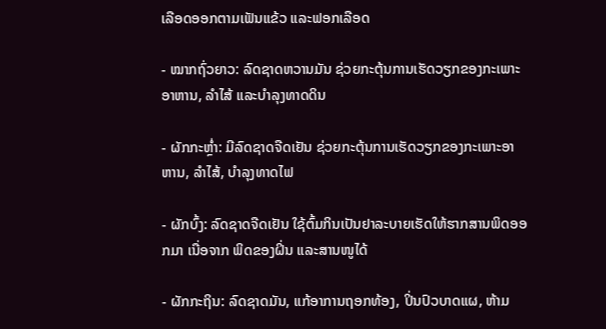ເລືອດອອກຕາມເຟັນແຂ້ວ ແລະຟອກເລືອດ

- ໝາກຖົ່ວຍາວ: ລົດຊາດຫວານມັນ ຊ່ວຍກະຕຸ້ນການເຮັດວຽກຂອງກະເພາະອາຫານ, ລຳໄສ້ ແລະບຳລຸງທາດດິນ

- ຜັກກະຫຼ່ຳ: ມີລົດຊາດຈືດເຢັນ ຊ່ວຍກະຕຸ້ນການເຮັດວຽກຂອງກະເພາະອາຫານ, ລຳໄສ້, ບຳລຸງທາດໄຟ

- ຜັກບົ້ງ: ລົດຊາດຈືດເຢັນ ໃຊ້ຕົ້ມກິນເປັນຢາລະບາຍເຮັດໃຫ້ຮາກສານພິດອອກມາ ເນື່ອຈາກ ພິດຂອງຝິ່ນ ແລະສານໜູໄດ້

- ຜັກກະຖິນ: ລົດຊາດມັນ, ແກ້ອາການຖອກທ້ອງ, ປິ່ນປົວບາດແຜ, ຫ້າມ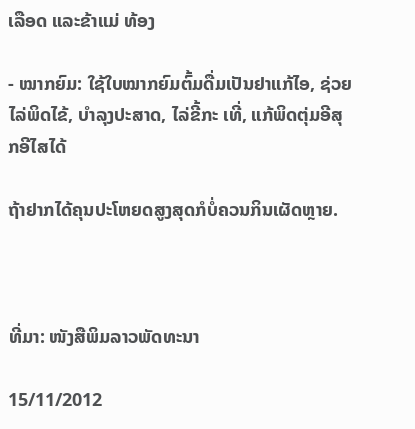ເລືອດ ແລະຂ້າແມ່ ທ້ອງ

- ໝາກຍົມ: ໃຊ້ໃບໝາກຍົມຕົ້ມດື່ມເປັນຢາແກ້ໄອ, ຊ່ວຍໄລ່ພິດໄຂ້, ບຳລຸງປະສາດ, ໄລ່ຂີ້ກະ ເທີ່, ແກ້ພິດຕຸ່ມອີສຸກອີໄສໄດ້

ຖ້າຢາກໄດ້ຄຸນປະໂຫຍດສູງສຸດກໍບໍ່ຄວນກິນເຜັດຫຼາຍ.



ທີ່ມາ: ໜັງສືພິມລາວພັດທະນາ

15/11/2012